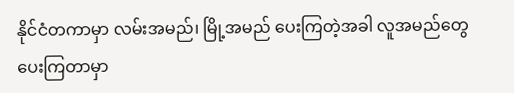နိုင်ငံတကာမှာ လမ်းအမည်၊ မြို့အမည် ပေးကြတဲ့အခါ လူအမည်တွေ ပေးကြတာမှာ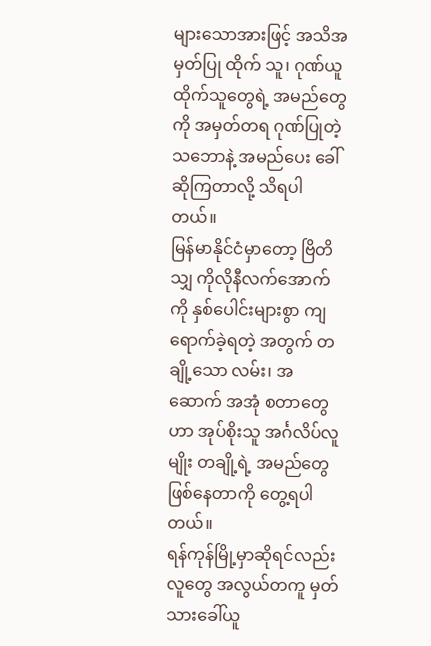များသောအားဖြင့် အသိအမှတ်ပြု ထိုက် သူ၊ ဂုဏ်ယူ ထိုက်သူတွေရဲ့ အမည်တွေကို အမှတ်တရ ဂုဏ်ပြုတဲ့သဘောနဲ့ အမည်ပေး ခေါ်ဆိုကြတာလို့ သိရပါတယ်။
မြန်မာနိုင်ငံမှာတော့ ဗြိတိသျှ ကိုလိုနီလက်အောက်ကို နှစ်ပေါင်းများစွာ ကျရောက်ခဲ့ရတဲ့ အတွက် တချို့သော လမ်း၊ အဆောက် အအုံ စတာတွေဟာ အုပ်စိုးသူ အင်္ဂလိပ်လူမျိုး တချို့ရဲ့ အမည်တွေဖြစ်နေတာကို တွေ့ရပါတယ်။
ရန်ကုန်မြို့မှာဆိုရင်လည်း လူတွေ အလွယ်တကူ မှတ်သားခေါ်ယူ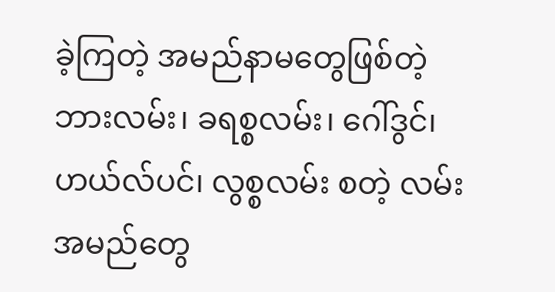ခဲ့ကြတဲ့ အမည်နာမတွေဖြစ်တဲ့ ဘားလမ်း၊ ခရစ္စလမ်း၊ ဂေါ်ဒွင်၊ ဟယ်လ်ပင်၊ လွစ္စလမ်း စတဲ့ လမ်းအမည်တွေ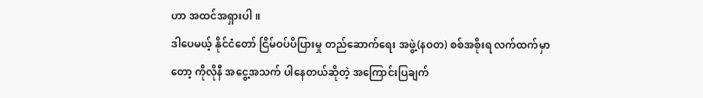ဟာ အထင်အရှားပါ။
ဒါပေမယ့် နိုင်ငံတော် ငြိမ်ဝပ်ပိပြားမှု တည်ဆောက်ရေး အဖွဲ့(နဝတ) စစ်အစိုးရ လက်ထက်မှာတော့ ကိုလိုနီ အငွေ့အသက် ပါနေတယ်ဆိုတဲ့ အကြောင်းပြချက်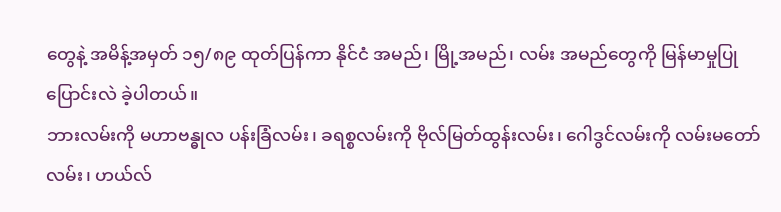တွေနဲ့ အမိန့်အမှတ် ၁၅/၈၉ ထုတ်ပြန်ကာ နိုင်ငံ အမည်၊ မြို့အမည်၊ လမ်း အမည်တွေကို မြန်မာမှုပြု ပြောင်းလဲ ခဲ့ပါတယ်။
ဘားလမ်းကို မဟာဗန္ဓုလ ပန်းခြံလမ်း၊ ခရစ္စလမ်းကို ဗိုလ်မြတ်ထွန်းလမ်း၊ ဂေါဒွင်လမ်းကို လမ်းမတော်လမ်း၊ ဟယ်လ်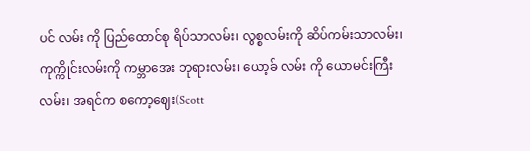ပင် လမ်း ကို ပြည်ထောင်စု ရိပ်သာလမ်း၊ လွစ္စလမ်းကို ဆိပ်ကမ်းသာလမ်း၊ ကုက္ကိုင်းလမ်းကို ကမ္ဘာအေး ဘုရားလမ်း၊ ယော့ခ် လမ်း ကို ယောမင်းကြီးလမ်း၊ အရင်က စကော့ဈေး(Scott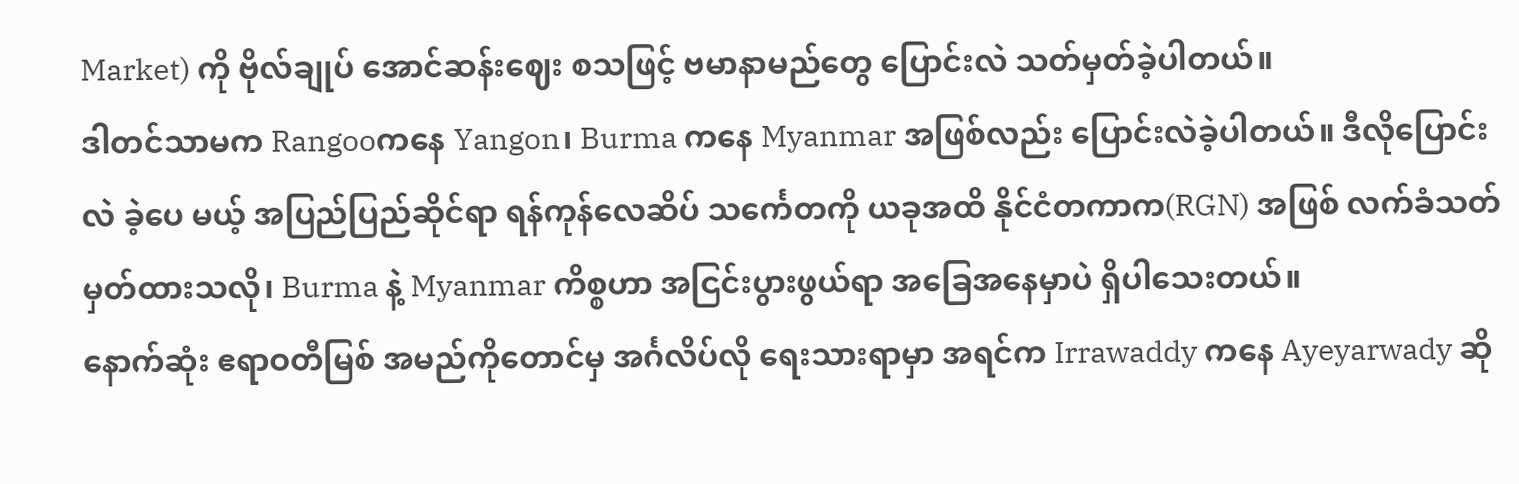Market) ကို ဗိုလ်ချုပ် အောင်ဆန်းဈေး စသဖြင့် ဗမာနာမည်တွေ ပြောင်းလဲ သတ်မှတ်ခဲ့ပါတယ်။
ဒါတင်သာမက Rangooကနေ Yangon၊ Burma ကနေ Myanmar အဖြစ်လည်း ပြောင်းလဲခဲ့ပါတယ်။ ဒီလိုပြောင်းလဲ ခဲ့ပေ မယ့် အပြည်ပြည်ဆိုင်ရာ ရန်ကုန်လေဆိပ် သင်္ကေတကို ယခုအထိ နိုင်ငံတကာက(RGN) အဖြစ် လက်ခံသတ်မှတ်ထားသလို၊ Burma နဲ့ Myanmar ကိစ္စဟာ အငြင်းပွားဖွယ်ရာ အခြေအနေမှာပဲ ရှိပါသေးတယ်။
နောက်ဆုံး ဧရာဝတီမြစ် အမည်ကိုတောင်မှ အင်္ဂလိပ်လို ရေးသားရာမှာ အရင်က Irrawaddy ကနေ Ayeyarwady ဆို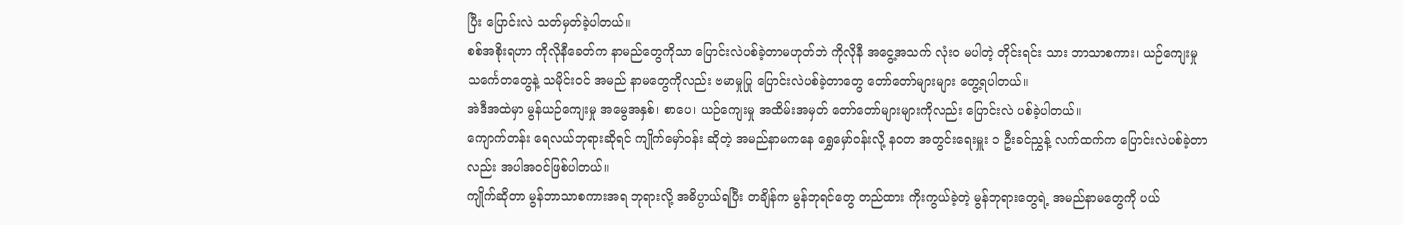ပြီး ပြောင်းလဲ သတ်မှတ်ခဲ့ပါတယ်။
စစ်အစိုးရဟာ ကိုလိုနီခေတ်က နာမည်တွေကိုသာ ပြောင်းလဲပစ်ခဲ့တာမဟုတ်ဘဲ ကိုလိုနီ အငွေ့အသက် လုံး၀ မပါတဲ့ တိုင်းရင်း သား ဘာသာစကား၊ ယဉ်ကျေးမှု သင်္ကေတတွေနဲ့ သမိုင်းဝင် အမည် နာမတွေကိုလည်း ဗမာမှုပြု ပြောင်းလဲပစ်ခဲ့တာတွေ တော်တော်များများ တွေ့ရပါတယ်။
အဲဒီအထဲမှာ မွန်ယဉ်ကျေးမှု အမွေအနှစ်၊ စာပေ၊ ယဉ်ကျေးမှု အထိမ်းအမှတ် တော်တော်များများကိုလည်း ပြောင်းလဲ ပစ်ခဲ့ပါတယ်။
ကျောက်တန်း ရေလယ်ဘုရားဆိုရင် ကျိုက်မှော်ဝန်း ဆိုတဲ့ အမည်နာမကနေ ရွှေမှော်ဝန်းလို့ နဝတ အတွင်းရေးမှူး ၁ ဦးခင်ညွှန့် လက်ထက်က ပြောင်းလဲပစ်ခဲ့တာလည်း အပါအဝင်ဖြစ်ပါတယ်။
ကျိုက်ဆိုတာ မွန်ဘာသာစကားအရ ဘုရားလို့ အဓိပ္ပာယ်ရပြီး တချိန်က မွန်ဘုရင်တွေ တည်ထား ကိုးကွယ်ခဲ့တဲ့ မွန်ဘုရားတွေရဲ့ အမည်နာမတွေကို ပယ်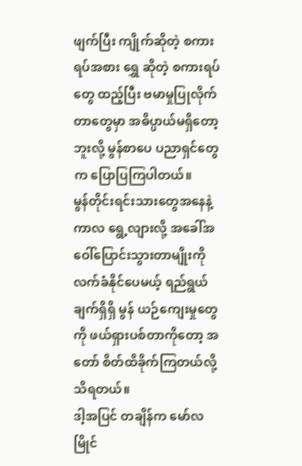ဖျက်ပြီး ကျိုက်ဆိုတဲ့ စကားရပ်အစား ရွှေ ဆိုတဲ့ စကားရပ်တွေ ထည့်ပြီး ဗမာမှုပြုလိုက်တာတွေမှာ အဓိပ္ပာယ်မရှိတော့ဘူးလို့ မွန်စာပေ ပညာရှင်တွေက ပြောပြကြပါတယ်။
မွန်တိုင်းရင်းသားတွေအနေနဲ့ ကာလ ရွေ့လျားလို့ အခေါ်အဝေါ်ပြောင်းသွားတာမျိုးကို လက်ခံနိုင်ပေမယ့် ရည်ရွယ်ချက်ရှိရှိ မွန် ယဉ်ကျေးမှုတွေကို ဖယ်ရှားပစ်တာကိုတော့ အတော် စိတ်ထိခိုက်ကြတယ်လို့ သိရတယ်။
ဒါ့အပြင် တချိန်က မော်လမြိုင်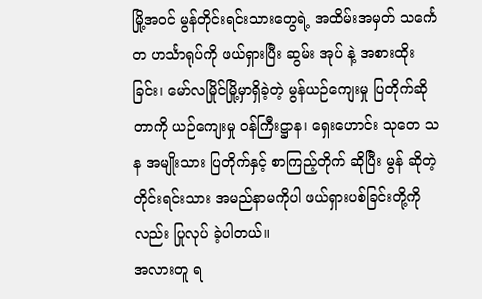မြို့အဝင် မွန်တိုင်းရင်းသားတွေရဲ့ အထိမ်းအမှတ် သင်္ကေတ ဟင်္သာရုပ်ကို ဖယ်ရှားပြီး ဆွမ်း အုပ် နဲ့ အစားထိုးခြင်း၊ မော်လမြိုင်မြို့မှာရှိခဲ့တဲ့ မွန်ယဉ်ကျေးမှု ပြတိုက်ဆိုတာကို ယဉ်ကျေးမှု ဝန်ကြီးဋ္ဌာန၊ ရှေးဟောင်း သုတေ သန အမျိုးသား ပြတိုက်နှင့် စာကြည့်တိုက် ဆိုပြီး မွန် ဆိုတဲ့ တိုင်းရင်းသား အမည်နာမကိုပါ ဖယ်ရှားပစ်ခြင်းတို့ကိုလည်း ပြုလုပ် ခဲ့ပါတယ်။
အလားတူ ရ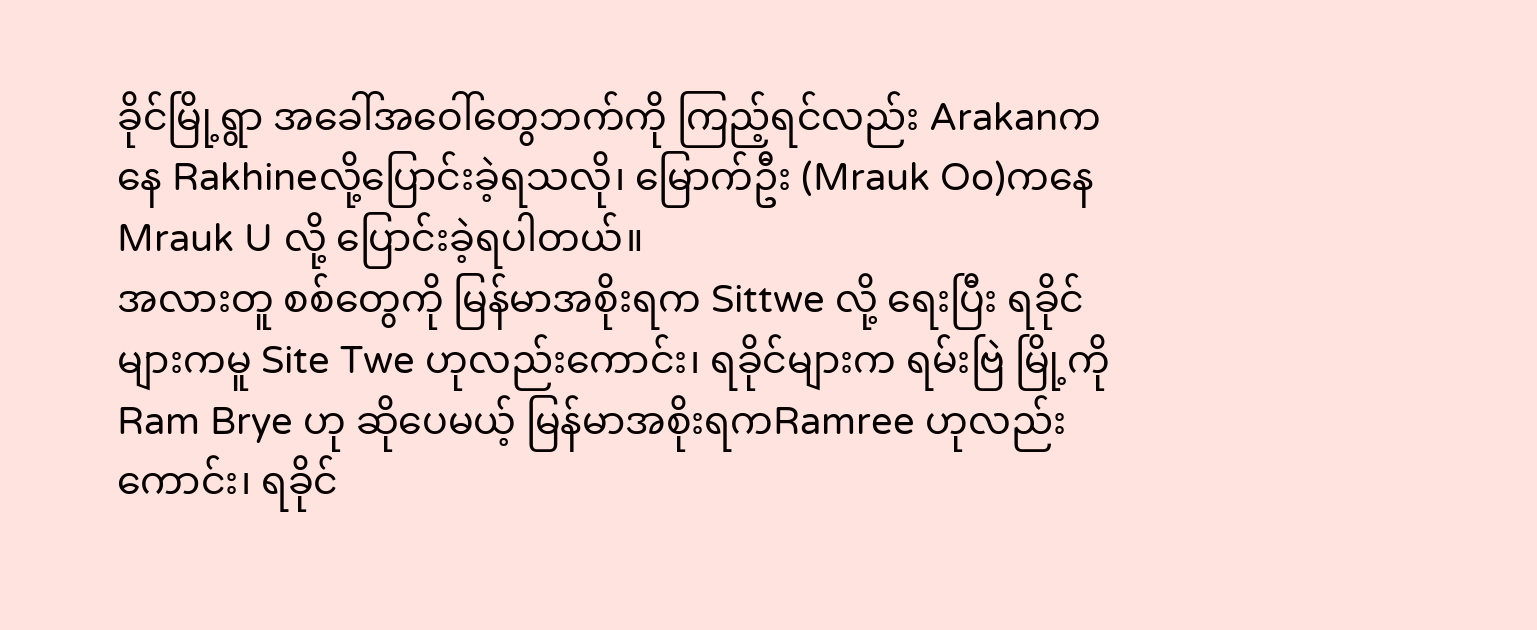ခိုင်မြို့ရွာ အခေါ်အဝေါ်တွေဘက်ကို ကြည့်ရင်လည်း Arakanကနေ Rakhineလို့ပြောင်းခဲ့ရသလို၊ မြောက်ဦး (Mrauk Oo)ကနေ Mrauk U လို့ ပြောင်းခဲ့ရပါတယ်။
အလားတူ စစ်တွေကို မြန်မာအစိုးရက Sittwe လို့ ရေးပြီး ရခိုင်များကမူ Site Twe ဟုလည်းကောင်း၊ ရခိုင်များက ရမ်းဗြဲ မြို့ကို Ram Brye ဟု ဆိုပေမယ့် မြန်မာအစိုးရကRamree ဟုလည်းကောင်း၊ ရခိုင်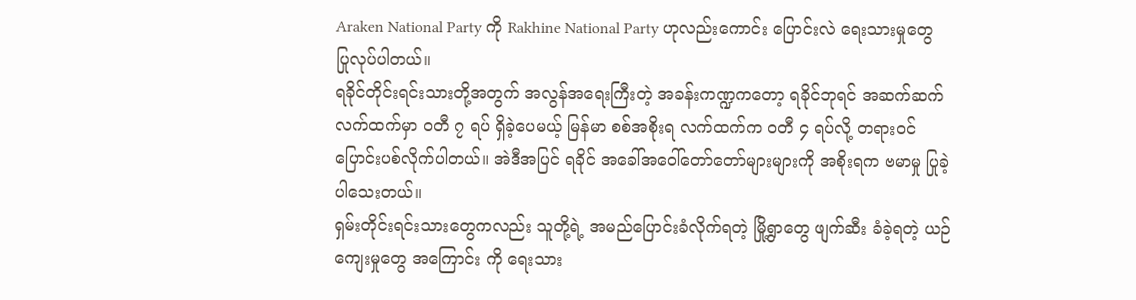Araken National Party ကို Rakhine National Party ဟုလည်းကောင်း ပြောင်းလဲ ရေးသားမှုတွေ ပြုလုပ်ပါတယ်။
ရခိုင်တိုင်းရင်းသားတို့အတွက် အလွန်အရေးကြီးတဲ့ အခန်းကဏ္ဍကတော့ ရခိုင်ဘုရင် အဆက်ဆက် လက်ထက်မှာ ဝတီ ၇ ရပ် ရှိခဲ့ပေမယ့် မြန်မာ စစ်အစိုးရ လက်ထက်က ဝတီ ၄ ရပ်လို့ တရားဝင် ပြောင်းပစ်လိုက်ပါတယ်။ အဲဒီအပြင် ရခိုင် အခေါ်အဝေါ်တော်တော်များများကို အစိုးရက ဗမာမှု ပြုခဲ့ပါသေးတယ်။
ရှမ်းတိုင်းရင်းသားတွေကလည်း သူတို့ရဲ့ အမည်ပြောင်းခံလိုက်ရတဲ့ မြို့ရွာတွေ ဖျက်ဆီး ခံခဲ့ရတဲ့ ယဉ်ကျေးမှုတွေ အကြောင်း ကို ရေးသား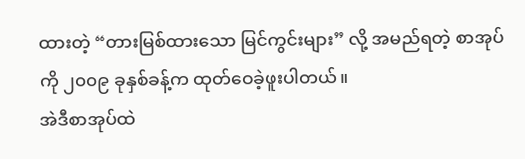ထားတဲ့ “တားမြစ်ထားသော မြင်ကွင်းများ” လို့ အမည်ရတဲ့ စာအုပ်ကို ၂၀၀၉ ခုနှစ်ခန့်က ထုတ်ဝေခဲ့ဖူးပါတယ်။
အဲဒီစာအုပ်ထဲ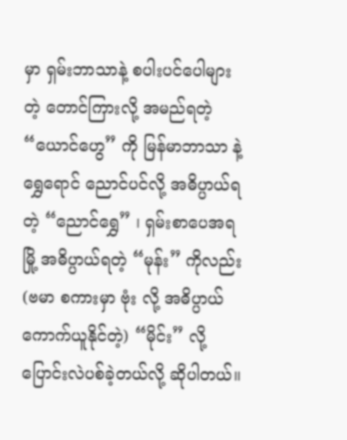မှာ ရှမ်းဘာသာနဲ့ စပါးပင်ပေါများတဲ့ တောင်ကြားလို့ အမည်ရတဲ့ “ယောင်ဟွေ” ကို မြန်မာဘာသာ နဲ့ ရွှေရောင် ညောင်ပင်လို့ အဓိပ္ပာယ်ရတဲ့ “ညောင်ရွှေ” ၊ ရှမ်းစာပေအရ မြို့ အဓိပ္ပာယ်ရတဲ့ “မုန်း” ကိုလည်း (ဗမာ စကားမှာ ဗုံး လို့ အဓိပ္ပာယ် ကောက်ယူနိုင်တဲ့) “မိုင်း” လို့ ပြောင်းလဲပစ်ခဲ့တယ်လို့ ဆိုပါတယ်။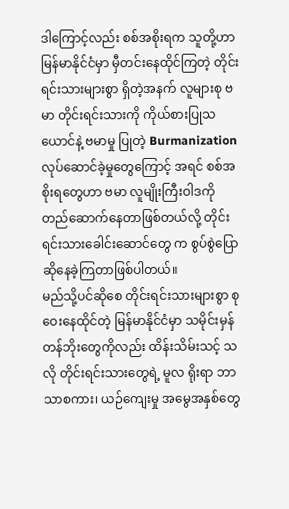ဒါကြောင့်လည်း စစ်အစိုးရက သူတို့ဟာ မြန်မာနိုင်ငံမှာ မှီတင်းနေထိုင်ကြတဲ့ တိုင်းရင်းသားများစွာ ရှိတဲ့အနက် လူများစု ဗမာ တိုင်းရင်းသားကို ကိုယ်စားပြုသယောင်နဲ့ ဗမာမှု ပြုတဲ့ Burmanization လုပ်ဆောင်ခဲ့မှုတွေကြောင့် အရင် စစ်အစိုးရတွေဟာ ဗမာ လူမျိုးကြီးဝါဒကို တည်ဆောက်နေတာဖြစ်တယ်လို့ တိုင်းရင်းသားခေါင်းဆောင်တွေ က စွပ်စွဲပြောဆိုနေခဲ့ကြတာဖြစ်ပါတယ်။
မည်သို့ပင်ဆိုစေ တိုင်းရင်းသားများစွာ စုဝေးနေထိုင်တဲ့ မြန်မာနိုင်ငံမှာ သမိုင်းမှန်တန်ဘိုးတွေကိုလည်း ထိန်းသိမ်းသင့် သလို တိုင်းရင်းသားတွေရဲ့ မူလ ရိုးရာ ဘာသာစကား၊ ယဉ်ကျေးမှု အမွေအနှစ်တွေ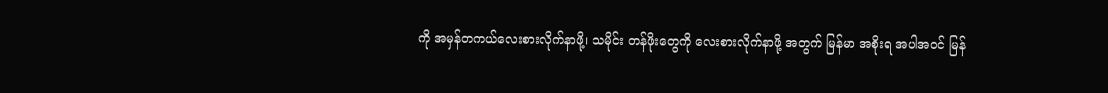ကို အမှန်တကယ်လေးစားလိုက်နာဖို့၊ သမိုင်း တန်ဖိုးတွေကို လေးစားလိုက်နာဖို့ အတွက် မြန်မာ အစိုးရ အပါအဝင် မြန်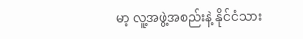မာ့ လူ့အဖွဲ့အစည်းနဲ့ နိုင်ငံသား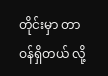တိုင်းမှာ တာဝန်ရှိတယ် လို့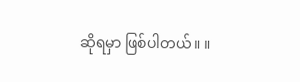ဆိုရမှာ ဖြစ်ပါတယ်။ ။